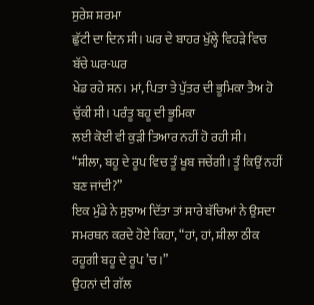ਸੁਰੇਸ਼ ਸ਼ਰਮਾ
ਛੁੱਟੀ ਦਾ ਦਿਨ ਸੀ। ਘਰ ਦੇ ਬਾਹਰ ਖੁੱਲ੍ਹੇ ਵਿਹੜੇ ਵਿਚ ਬੱਚੇ ਘਰ-ਘਰ
ਖੇਡ ਰਹੇ ਸਨ। ਮਾਂ, ਪਿਤਾ ਤੇ ਪੁੱਤਰ ਦੀ ਭੂਮਿਕਾ ਤੈਅ ਹੋ ਚੁੱਕੀ ਸੀ। ਪਰੰਤੂ ਬਹੂ ਦੀ ਭੂਮਿਕਾ
ਲਈ ਕੋਈ ਵੀ ਕੁੜੀ ਤਿਆਰ ਨਹੀਂ ਹੋ ਰਹੀ ਸੀ।
“ਸ਼ੀਲਾ, ਬਹੂ ਦੇ ਰੂਪ ਵਿਚ ਤੂੰ ਖੂਬ ਜਚੇਂਗੀ। ਤੂੰ ਕਿਉਂ ਨਹੀਂ
ਬਣ ਜਾਂਦੀ?”
ਇਕ ਮੁੰਡੇ ਨੇ ਸੁਝਾਅ ਦਿੱਤਾ ਤਾਂ ਸਾਰੇ ਬੱਚਿਆਂ ਨੇ ਉਸਦਾ ਸਮਰਥਨ ਕਰਦੇ ਹੋਏ ਕਿਹਾ, “ਹਾਂ, ਹਾਂ, ਸ਼ੀਲਾ ਠੀਕ ਰਹੂਗੀ ਬਹੂ ਦੇ ਰੂਪ ’ਚ।”
ਉਹਨਾਂ ਦੀ ਗੱਲ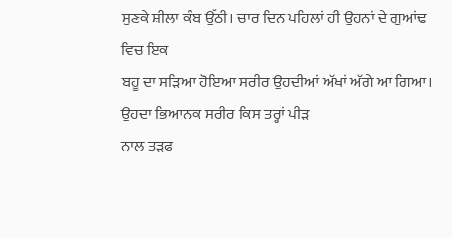ਸੁਣਕੇ ਸ਼ੀਲਾ ਕੰਬ ਉੱਠੀ। ਚਾਰ ਦਿਨ ਪਹਿਲਾਂ ਹੀ ਉਹਨਾਂ ਦੇ ਗੁਆਂਢ ਵਿਚ ਇਕ
ਬਹੂ ਦਾ ਸੜਿਆ ਹੋਇਆ ਸਰੀਰ ਉਹਦੀਆਂ ਅੱਖਾਂ ਅੱਗੇ ਆ ਗਿਆ। ਉਹਦਾ ਭਿਆਨਕ ਸਰੀਰ ਕਿਸ ਤਰ੍ਹਾਂ ਪੀੜ
ਨਾਲ ਤੜਫ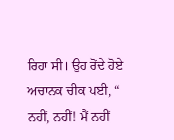ਰਿਹਾ ਸੀ। ਉਹ ਰੋਂਦੇ ਹੋਏ ਅਚਾਨਕ ਚੀਕ ਪਈ, “ ਨਹੀਂ, ਨਹੀਂ! ਮੈਂ ਨਹੀਂ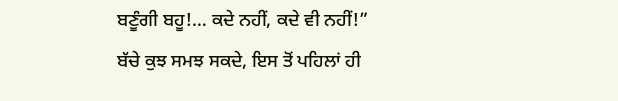ਬਣੂੰਗੀ ਬਹੂ!… ਕਦੇ ਨਹੀਂ, ਕਦੇ ਵੀ ਨਹੀਂ!”
ਬੱਚੇ ਕੁਝ ਸਮਝ ਸਕਦੇ, ਇਸ ਤੋਂ ਪਹਿਲਾਂ ਹੀ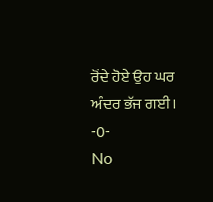ਰੋਂਦੇ ਹੋਏ ਉਹ ਘਰ ਅੰਦਰ ਭੱਜ ਗਈ।
-0-
No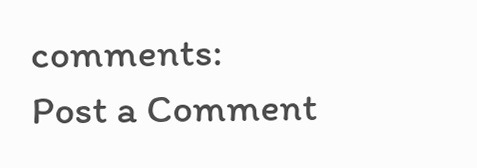comments:
Post a Comment